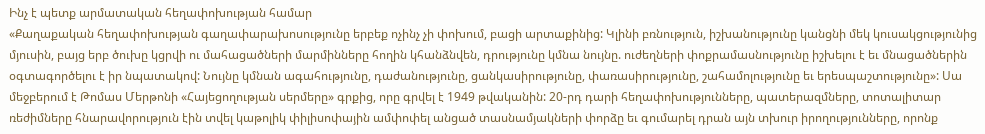Ինչ է պետք արմատական հեղափոխության համար
«Քաղաքական հեղափոխության գաղափարախոսությունը երբեք ոչինչ չի փոխում, բացի արտաքինից: Կլինի բռնություն, իշխանությունը կանցնի մեկ կուսակցությունից մյուսին, բայց երբ ծուխը կցրվի ու մահացածների մարմինները հողին կհանձնվեն, դրությունը կմնա նույնը. ուժեղների փոքրամասնությունը իշխելու է եւ մնացածներին օգտագործելու է իր նպատակով: Նույնը կմնան ագահությունը, դաժանությունը, ցանկասիրությունը, փառասիրությունը, շահամոլությունը եւ երեսպաշտությունը»: Սա մեջբերում է Թոմաս Մերթոնի «Հայեցողության սերմերը» գրքից, որը գրվել է 1949 թվականին: 20-րդ դարի հեղափոխությունները, պատերազմները, տոտալիտար ռեժիմները հնարավորություն էին տվել կաթոլիկ փիլիսոփային ամփոփել անցած տասնամյակների փորձը եւ գումարել դրան այն տխուր իրողությունները, որոնք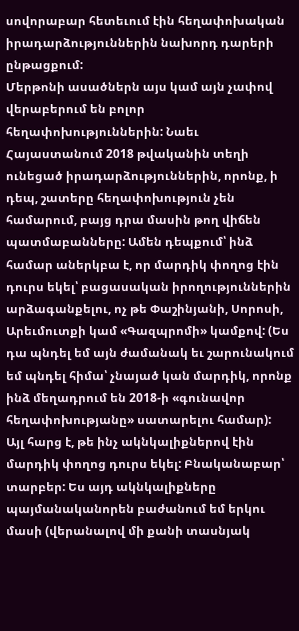սովորաբար հետեւում էին հեղափոխական իրադարձություններին նախորդ դարերի ընթացքում:
Մերթոնի ասածներն այս կամ այն չափով վերաբերում են բոլոր հեղափոխություններին: Նաեւ Հայաստանում 2018 թվականին տեղի ունեցած իրադարձություններին, որոնք, ի դեպ, շատերը հեղափոխություն չեն համարում, բայց դրա մասին թող վիճեն պատմաբանները: Ամեն դեպքում՝ ինձ համար աներկբա է, որ մարդիկ փողոց էին դուրս եկել՝ բացասական իրողություններին արձագանքելու, ոչ թե Փաշինյանի, Սորոսի, Արեւմուտքի կամ «Գազպրոմի» կամքով: (Ես դա պնդել եմ այն ժամանակ եւ շարունակում եմ պնդել հիմա՝ չնայած կան մարդիկ, որոնք ինձ մեղադրում են 2018-ի «գունավոր հեղափոխությանը» սատարելու համար):
Այլ հարց է, թե ինչ ակնկալիքներով էին մարդիկ փողոց դուրս եկել: Բնականաբար՝ տարբեր: Ես այդ ակնկալիքները պայմանականորեն բաժանում եմ երկու մասի (վերանալով մի քանի տասնյակ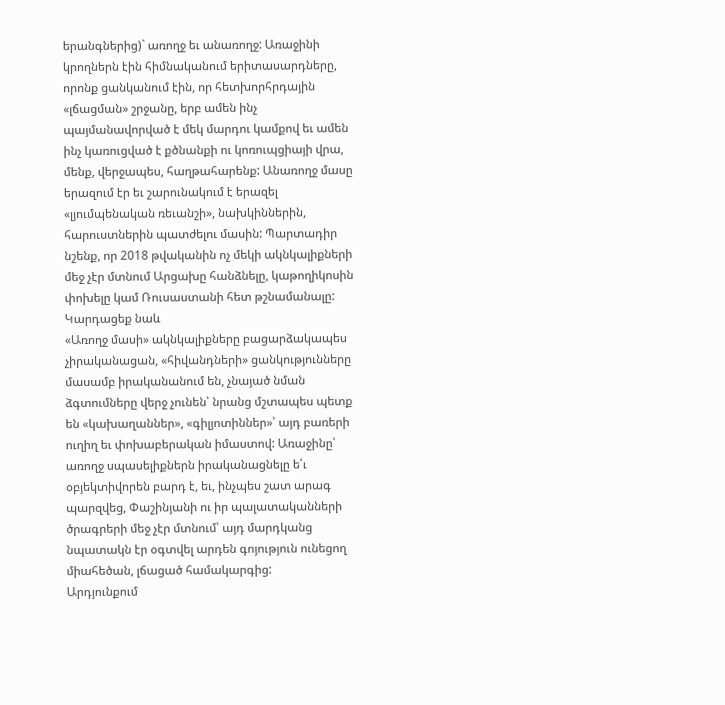երանգներից)` առողջ եւ անառողջ: Առաջինի կրողներն էին հիմնականում երիտասարդները, որոնք ցանկանում էին, որ հետխորհրդային «լճացման» շրջանը, երբ ամեն ինչ պայմանավորված է մեկ մարդու կամքով եւ ամեն ինչ կառուցված է քծնանքի ու կոռուպցիայի վրա, մենք, վերջապես, հաղթահարենք: Անառողջ մասը երազում էր եւ շարունակում է երազել «լյումպենական ռեւանշի», նախկիններին, հարուստներին պատժելու մասին: Պարտադիր նշենք, որ 2018 թվականին ոչ մեկի ակնկալիքների մեջ չէր մտնում Արցախը հանձնելը, կաթողիկոսին փոխելը կամ Ռուսաստանի հետ թշնամանալը:
Կարդացեք նաև
«Առողջ մասի» ակնկալիքները բացարձակապես չիրականացան, «հիվանդների» ցանկությունները մասամբ իրականանում են, չնայած նման ձգտումները վերջ չունեն՝ նրանց մշտապես պետք են «կախաղաններ», «գիլյոտիններ»՝ այդ բառերի ուղիղ եւ փոխաբերական իմաստով: Առաջինը՝ առողջ սպասելիքներն իրականացնելը ե՛ւ օբյեկտիվորեն բարդ է, եւ, ինչպես շատ արագ պարզվեց, Փաշինյանի ու իր պալատականների ծրագրերի մեջ չէր մտնում՝ այդ մարդկանց նպատակն էր օգտվել արդեն գոյություն ունեցող միահեծան, լճացած համակարգից:
Արդյունքում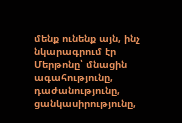մենք ունենք այն, ինչ նկարագրում էր Մերթոնը՝ մնացին ագահությունը, դաժանությունը, ցանկասիրությունը,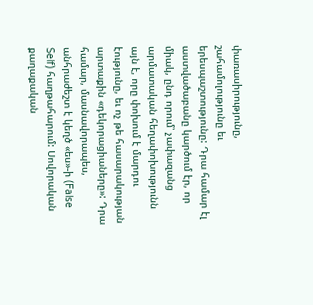փառասիրությունը, շահամոլությունը եւ երեսպաշտությունը: Դրա համար էլ աստվածաբանը կարծում էր, որ միակ, ընդ որում՝ չափազանց արմատական հեղափոխությունն այն է, որը փոխում է մարդու էությունը, եւ ոչ թե հասարակության արտաքին «դեկորացիաները»: Դրա համար, մասնավորապես, անհրաժեշտ է կեղծ «ես»-ի (False Self) հաղթահարում: Սովորական քաղաքական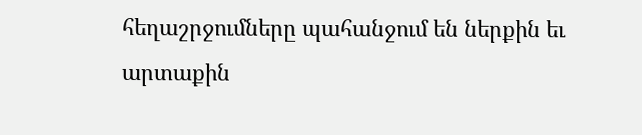հեղաշրջումները պահանջում են ներքին եւ արտաքին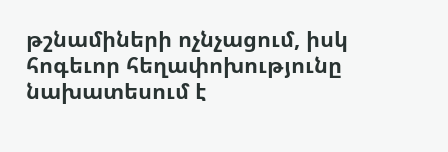թշնամիների ոչնչացում, իսկ հոգեւոր հեղափոխությունը նախատեսում է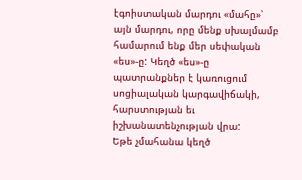էգոիստական մարդու «մահը»՝ այն մարդու, որը մենք սխալմամբ համարում ենք մեր սեփական «ես»-ը: Կեղծ «ես»-ը պատրանքներ է կառուցում սոցիալական կարգավիճակի, հարստության եւ իշխանատենչության վրա:
Եթե չմահանա կեղծ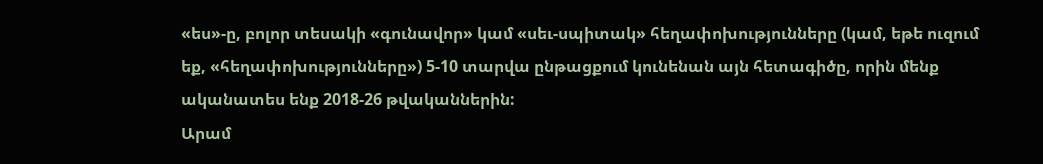«ես»-ը, բոլոր տեսակի «գունավոր» կամ «սեւ-սպիտակ» հեղափոխությունները (կամ, եթե ուզում եք, «հեղափոխությունները») 5-10 տարվա ընթացքում կունենան այն հետագիծը, որին մենք ականատես ենք 2018-26 թվականներին:
Արամ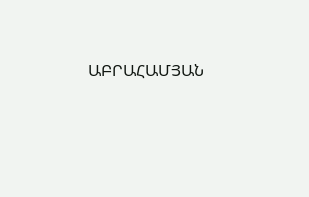ԱԲՐԱՀԱՄՅԱՆ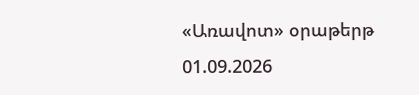«Առավոտ» օրաթերթ
01.09.2026